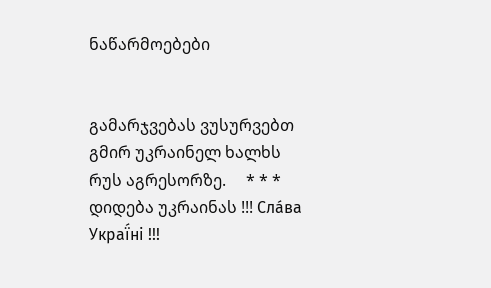ნაწარმოებები


გამარჯვებას ვუსურვებთ გმირ უკრაინელ ხალხს რუს აგრესორზე.     * * *     დიდება უკრაინას !!! Сла́ва Украї́ні !!!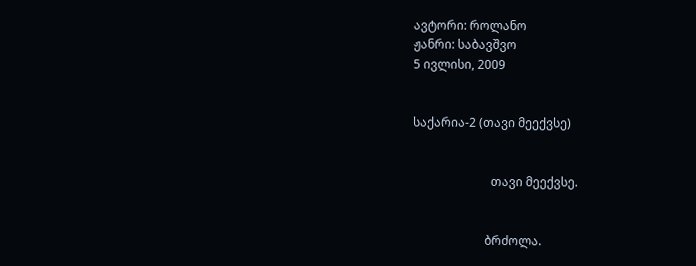ავტორი: როლანო
ჟანრი: საბავშვო
5 ივლისი, 2009


საქარია-2 (თავი მეექვსე)


                          თავი მეექვსე.


                        ბრძოლა.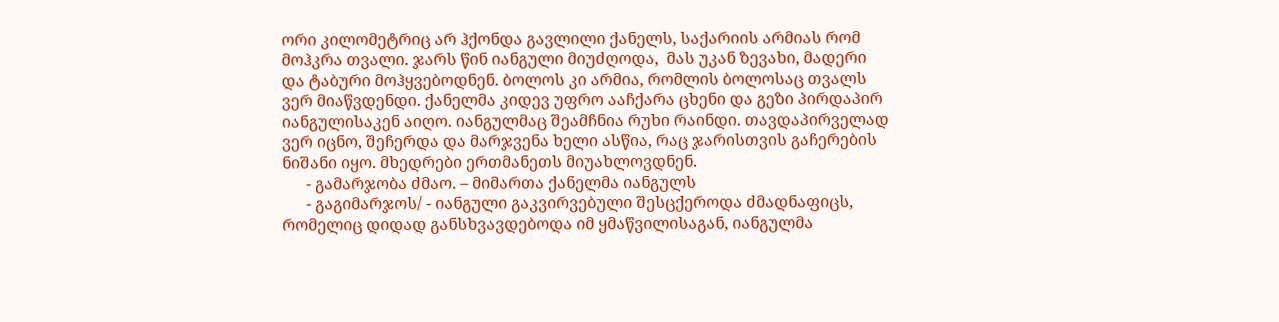ორი კილომეტრიც არ ჰქონდა გავლილი ქანელს, საქარიის არმიას რომ მოჰკრა თვალი. ჯარს წინ იანგული მიუძღოდა,  მას უკან ზევახი, მადერი და ტაბური მოჰყვებოდნენ. ბოლოს კი არმია, რომლის ბოლოსაც თვალს ვერ მიაწვდენდი. ქანელმა კიდევ უფრო ააჩქარა ცხენი და გეზი პირდაპირ იანგულისაკენ აიღო. იანგულმაც შეამჩნია რუხი რაინდი. თავდაპირველად ვერ იცნო, შეჩერდა და მარჯვენა ხელი ასწია, რაც ჯარისთვის გაჩერების ნიშანი იყო. მხედრები ერთმანეთს მიუახლოვდნენ.
      - გამარჯობა ძმაო. – მიმართა ქანელმა იანგულს
      - გაგიმარჯოს/ - იანგული გაკვირვებული შესცქეროდა ძმადნაფიცს, რომელიც დიდად განსხვავდებოდა იმ ყმაწვილისაგან, იანგულმა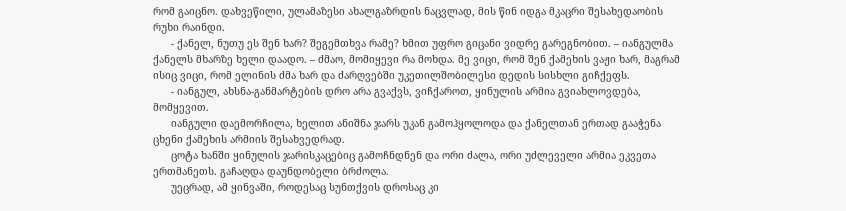რომ გაიცნო. დახვეწილი, ულამაზესი ახალგაზრდის ნაცვლად, მის წინ იდგა მკაცრი შესახედაობის რუხი რაინდი.
      - ქანელ, ნუთუ ეს შენ ხარ? შეგემთხვა რამე? ხმით უფრო გიცანი ვიდრე გარეგნობით. – იანგულმა ქანელს მხარზე ხელი დაადო. – ძმაო, მომიყევი რა მოხდა. მე ვიცი, რომ შენ ქამეხის ვაჟი ხარ, მაგრამ ისიც ვიცი, რომ ელინის ძმა ხარ და ძარღვებში უკეთილშობილესი დედის სისხლი გიჩქეფს.
      - იანგულ, ახსნა-განმარტების დრო არა გვაქვს, ვიჩქაროთ, ყინულის არმია გვიახლოვდება, მომყევით.
      იანგული დაემორჩილა, ხელით ანიშნა ჯარს უკან გამოჰყოლოდა და ქანელთან ერთად გააჭენა ცხენი ქამეხის არმიის შესახვედრად.
      ცოტა ხანში ყინულის ჯარისკაცებიც გამოჩნდნენ და ორი ძალა, ორი უძლეველი არმია ეკვეთა ერთმანეთს. გაჩაღდა დაუნდობელი ბრძოლა.
      უეცრად, ამ ყინვაში, როდესაც სუნთქვის დროსაც კი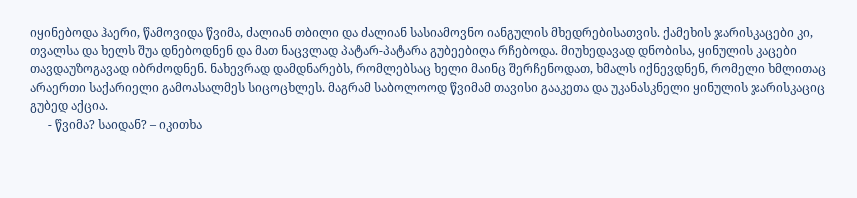იყინებოდა ჰაერი, წამოვიდა წვიმა, ძალიან თბილი და ძალიან სასიამოვნო იანგულის მხედრებისათვის. ქამეხის ჯარისკაცები კი, თვალსა და ხელს შუა დნებოდნენ და მათ ნაცვლად პატარ-პატარა გუბეებიღა რჩებოდა. მიუხედავად დნობისა, ყინულის კაცები თავდაუზოგავად იბრძოდნენ. ნახევრად დამდნარებს, რომლებსაც ხელი მაინც შერჩენოდათ, ხმალს იქნევდნენ, რომელი ხმლითაც არაერთი საქარიელი გამოასალმეს სიცოცხლეს. მაგრამ საბოლოოდ წვიმამ თავისი გააკეთა და უკანასკნელი ყინულის ჯარისკაციც გუბედ აქცია.
      - წვიმა? საიდან? – იკითხა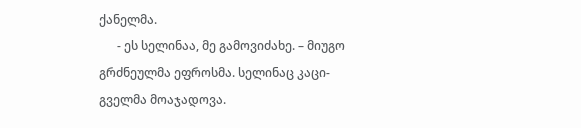ქანელმა.
      - ეს სელინაა, მე გამოვიძახე. – მიუგო გრძნეულმა ეფროსმა. სელინაც კაცი-გველმა მოაჯადოვა.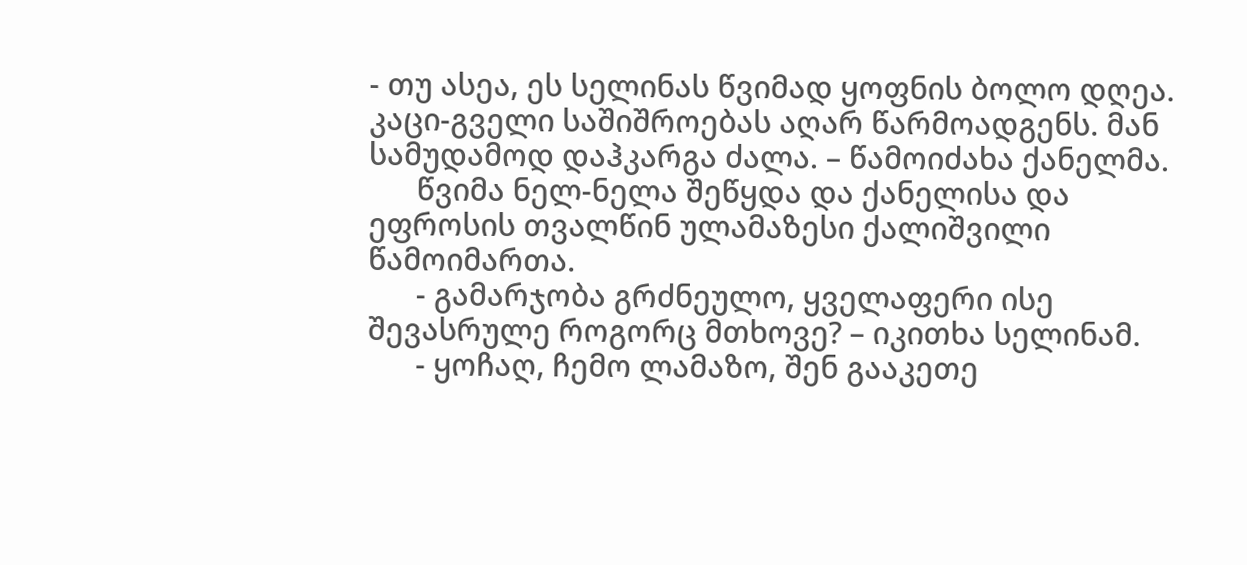- თუ ასეა, ეს სელინას წვიმად ყოფნის ბოლო დღეა. კაცი-გველი საშიშროებას აღარ წარმოადგენს. მან სამუდამოდ დაჰკარგა ძალა. – წამოიძახა ქანელმა.
      წვიმა ნელ-ნელა შეწყდა და ქანელისა და ეფროსის თვალწინ ულამაზესი ქალიშვილი წამოიმართა.
      - გამარჯობა გრძნეულო, ყველაფერი ისე შევასრულე როგორც მთხოვე? – იკითხა სელინამ.
      - ყოჩაღ, ჩემო ლამაზო, შენ გააკეთე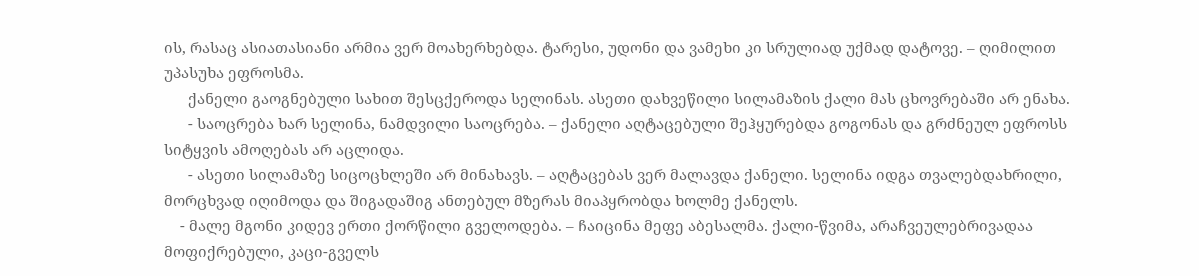ის, რასაც ასიათასიანი არმია ვერ მოახერხებდა. ტარესი, უდონი და ვამეხი კი სრულიად უქმად დატოვე. – ღიმილით უპასუხა ეფროსმა.
      ქანელი გაოგნებული სახით შესცქეროდა სელინას. ასეთი დახვეწილი სილამაზის ქალი მას ცხოვრებაში არ ენახა.
      - საოცრება ხარ სელინა, ნამდვილი საოცრება. – ქანელი აღტაცებული შეჰყურებდა გოგონას და გრძნეულ ეფროსს სიტყვის ამოღებას არ აცლიდა.
      - ასეთი სილამაზე სიცოცხლეში არ მინახავს. – აღტაცებას ვერ მალავდა ქანელი. სელინა იდგა თვალებდახრილი, მორცხვად იღიმოდა და შიგადაშიგ ანთებულ მზერას მიაპყრობდა ხოლმე ქანელს.
    - მალე მგონი კიდევ ერთი ქორწილი გველოდება. – ჩაიცინა მეფე აბესალმა. ქალი-წვიმა, არაჩვეულებრივადაა მოფიქრებული, კაცი-გველს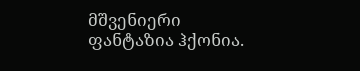მშვენიერი ფანტაზია ჰქონია.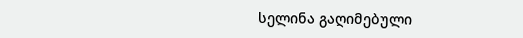სელინა გაღიმებული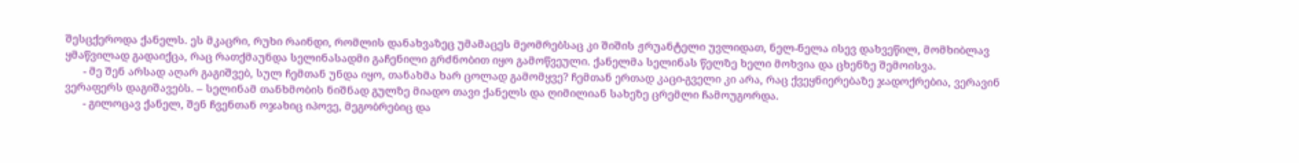შესცქეროდა ქანელს. ეს მკაცრი, რუხი რაინდი, რომლის დანახვაზეც უმამაცეს მეომრებსაც კი შიშის ჟრუანტელი უვლიდათ, ნელ-ნელა ისევ დახვეწილ, მომხიბლავ ყმაწვილად გადაიქცა, რაც რათქმაუნდა სელინასადმი გაჩენილი გრძნობით იყო გამოწვეული. ქანელმა სელინას წელზე ხელი მოხვია და ცხენზე შემოისვა.
      - მე შენ არსად აღარ გაგიშვებ, სულ ჩემთან უნდა იყო, თანახმა ხარ ცოლად გამომყვე? ჩემთან ერთად კაცი-გველი კი არა, რაც ქვეყნიერებაზე ჯადოქრებია, ვერავინ ვერაფერს დაგიშავებს. – სელინამ თანხმობის ნიშნად გულზე მიადო თავი ქანელს და ღიმილიან სახეზე ცრემლი ჩამოუგორდა.
      - გილოცავ ქანელ, შენ ჩვენთან ოჯახიც იპოვე, მეგობრებიც და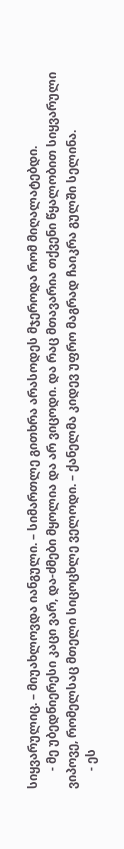სიყვარულიც. – მიუახლოვდა იანგული. – სიმართლე გითხრა არასოდეს მჯეროდა რომ მიღალატებდი.
      - მე უბედნიერესი კაცი ვარ, და-ძმები მყოლია და არ ვიცოდი. და რაც მთავარია თქვენი წყალობით სიყვარული ვიპოვე, რომელსაც მთელი სიცოცხლე ველოდი. – ქანელმა კიდევ უფრო მაგრად ჩაიკრა გულში სელინა.
      - ეს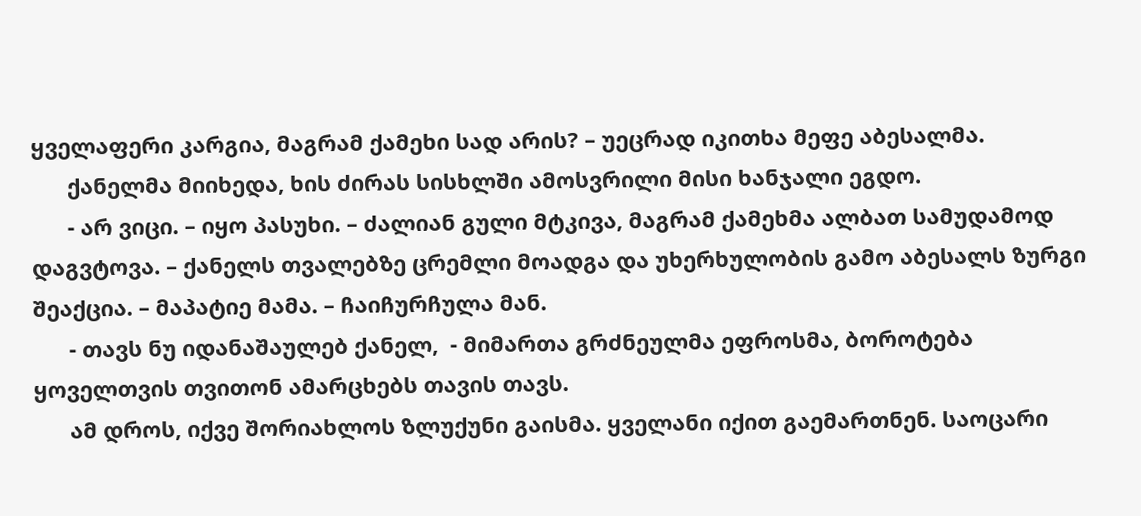ყველაფერი კარგია, მაგრამ ქამეხი სად არის? – უეცრად იკითხა მეფე აბესალმა.
      ქანელმა მიიხედა, ხის ძირას სისხლში ამოსვრილი მისი ხანჯალი ეგდო.
      - არ ვიცი. – იყო პასუხი. – ძალიან გული მტკივა, მაგრამ ქამეხმა ალბათ სამუდამოდ დაგვტოვა. – ქანელს თვალებზე ცრემლი მოადგა და უხერხულობის გამო აბესალს ზურგი შეაქცია. – მაპატიე მამა. – ჩაიჩურჩულა მან.
      - თავს ნუ იდანაშაულებ ქანელ,  - მიმართა გრძნეულმა ეფროსმა, ბოროტება ყოველთვის თვითონ ამარცხებს თავის თავს.
      ამ დროს, იქვე შორიახლოს ზლუქუნი გაისმა. ყველანი იქით გაემართნენ. საოცარი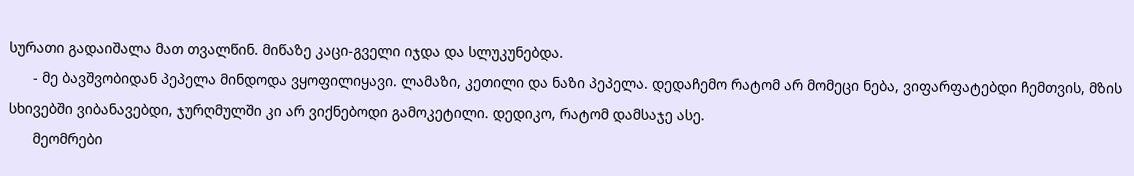სურათი გადაიშალა მათ თვალწინ. მიწაზე კაცი-გველი იჯდა და სლუკუნებდა.
      - მე ბავშვობიდან პეპელა მინდოდა ვყოფილიყავი. ლამაზი, კეთილი და ნაზი პეპელა. დედაჩემო რატომ არ მომეცი ნება, ვიფარფატებდი ჩემთვის, მზის სხივებში ვიბანავებდი, ჯურღმულში კი არ ვიქნებოდი გამოკეტილი. დედიკო, რატომ დამსაჯე ასე.
      მეომრები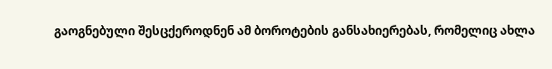გაოგნებული შესცქეროდნენ ამ ბოროტების განსახიერებას, რომელიც ახლა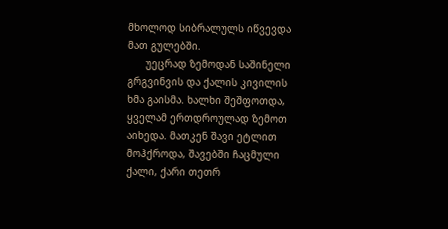მხოლოდ სიბრალულს იწვევდა მათ გულებში.
      უეცრად ზემოდან საშინელი გრგვინვის და ქალის კივილის ხმა გაისმა. ხალხი შეშფოთდა, ყველამ ერთდროულად ზემოთ აიხედა. მათკენ შავი ეტლით მოჰქროდა, შავებში ჩაცმული ქალი, ქარი თეთრ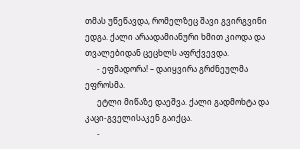თმას უწეწავდა, რომელზეც შავი გვირგვინი ედგა. ქალი არაადამიანური ხმით კიოდა და თვალებიდან ცეცხლს აფრქვევდა.
      - ეფმადორა! – დაიყვირა გრძნეულმა ეფროსმა.
      ეტლი მიწაზე დაეშვა. ქალი გადმოხტა და კაცი-გველისაკენ გაიქცა.
      -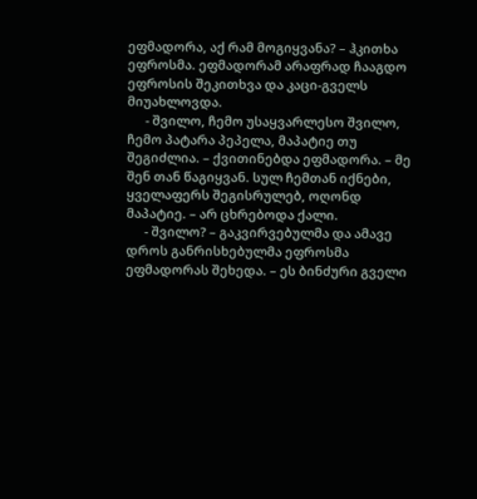ეფმადორა, აქ რამ მოგიყვანა? – ჰკითხა ეფროსმა. ეფმადორამ არაფრად ჩააგდო ეფროსის შეკითხვა და კაცი-გველს მიუახლოვდა.
      - შვილო, ჩემო უსაყვარლესო შვილო, ჩემო პატარა პეპელა, მაპატიე თუ შეგიძლია. – ქვითინებდა ეფმადორა. – მე შენ თან წაგიყვან. სულ ჩემთან იქნები, ყველაფერს შეგისრულებ, ოღონდ მაპატიე. – არ ცხრებოდა ქალი.
      - შვილო? – გაკვირვებულმა და ამავე დროს განრისხებულმა ეფროსმა ეფმადორას შეხედა. – ეს ბინძური გველი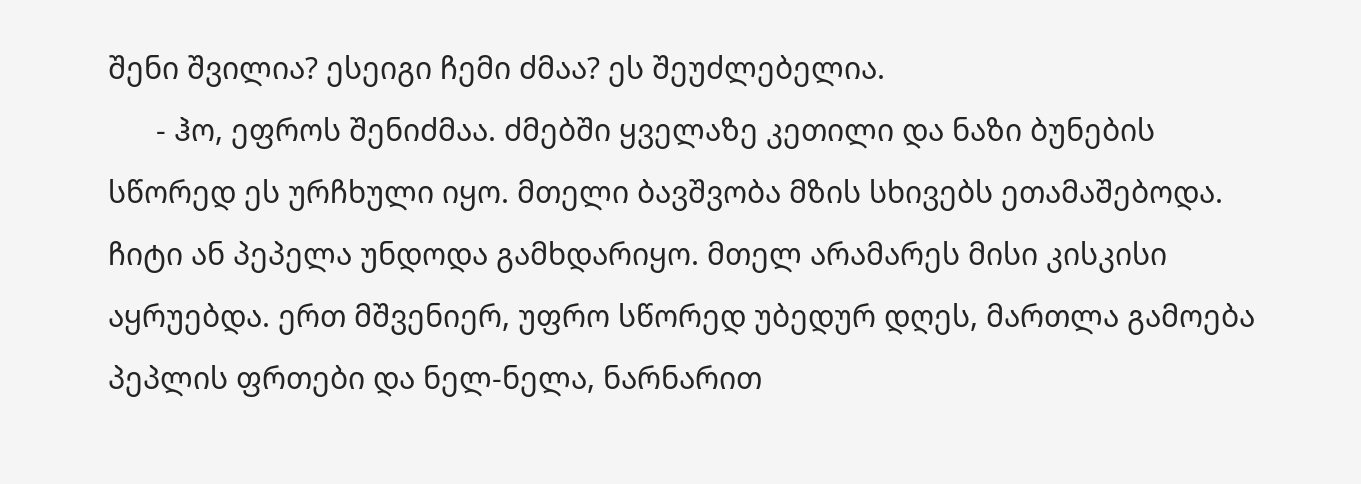შენი შვილია? ესეიგი ჩემი ძმაა? ეს შეუძლებელია.
      - ჰო, ეფროს შენიძმაა. ძმებში ყველაზე კეთილი და ნაზი ბუნების სწორედ ეს ურჩხული იყო. მთელი ბავშვობა მზის სხივებს ეთამაშებოდა. ჩიტი ან პეპელა უნდოდა გამხდარიყო. მთელ არამარეს მისი კისკისი აყრუებდა. ერთ მშვენიერ, უფრო სწორედ უბედურ დღეს, მართლა გამოება პეპლის ფრთები და ნელ-ნელა, ნარნარით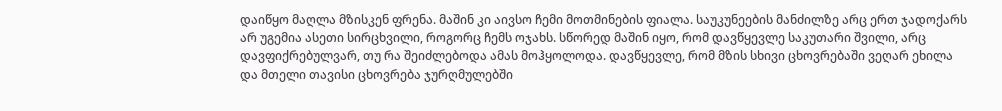დაიწყო მაღლა მზისკენ ფრენა. მაშინ კი აივსო ჩემი მოთმინების ფიალა. საუკუნეების მანძილზე არც ერთ ჯადოქარს არ უგემია ასეთი სირცხვილი, როგორც ჩემს ოჯახს. სწორედ მაშინ იყო, რომ დავწყევლე საკუთარი შვილი, არც დავფიქრებულვარ, თუ რა შეიძლებოდა ამას მოჰყოლოდა. დავწყევლე, რომ მზის სხივი ცხოვრებაში ვეღარ ეხილა და მთელი თავისი ცხოვრება ჯურღმულებში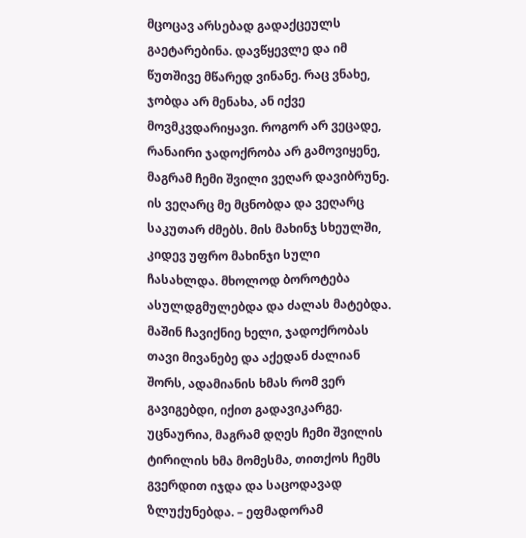მცოცავ არსებად გადაქცეულს გაეტარებინა. დავწყევლე და იმ წუთშივე მწარედ ვინანე. რაც ვნახე, ჯობდა არ მენახა, ან იქვე მოვმკვდარიყავი. როგორ არ ვეცადე, რანაირი ჯადოქრობა არ გამოვიყენე, მაგრამ ჩემი შვილი ვეღარ დავიბრუნე. ის ვეღარც მე მცნობდა და ვეღარც საკუთარ ძმებს. მის მახინჯ სხეულში, კიდევ უფრო მახინჯი სული ჩასახლდა. მხოლოდ ბოროტება ასულდგმულებდა და ძალას მატებდა. მაშინ ჩავიქნიე ხელი, ჯადოქრობას თავი მივანებე და აქედან ძალიან შორს, ადამიანის ხმას რომ ვერ გავიგებდი, იქით გადავიკარგე. უცნაურია, მაგრამ დღეს ჩემი შვილის ტირილის ხმა მომესმა, თითქოს ჩემს გვერდით იჯდა და საცოდავად ზლუქუნებდა. – ეფმადორამ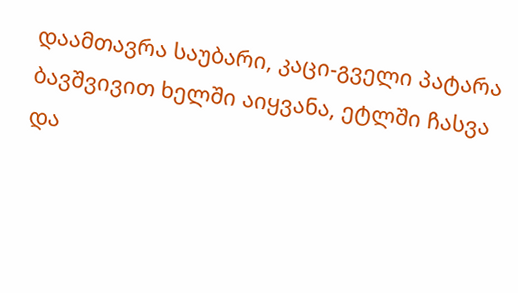დაამთავრა საუბარი, კაცი-გველი პატარა ბავშვივით ხელში აიყვანა, ეტლში ჩასვა და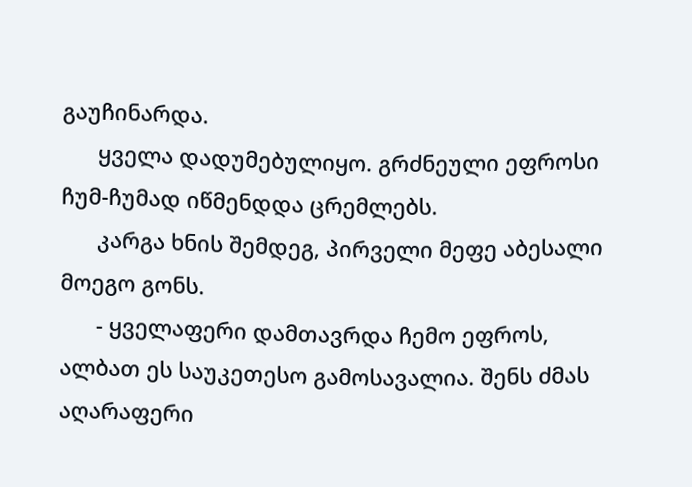გაუჩინარდა.
      ყველა დადუმებულიყო. გრძნეული ეფროსი ჩუმ-ჩუმად იწმენდდა ცრემლებს.
      კარგა ხნის შემდეგ, პირველი მეფე აბესალი მოეგო გონს.
      - ყველაფერი დამთავრდა ჩემო ეფროს, ალბათ ეს საუკეთესო გამოსავალია. შენს ძმას აღარაფერი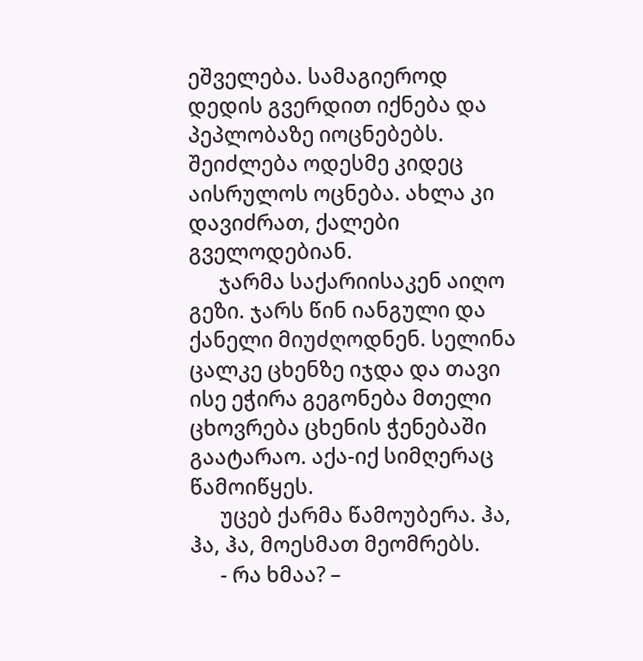ეშველება. სამაგიეროდ დედის გვერდით იქნება და პეპლობაზე იოცნებებს. შეიძლება ოდესმე კიდეც აისრულოს ოცნება. ახლა კი დავიძრათ, ქალები გველოდებიან.
      ჯარმა საქარიისაკენ აიღო გეზი. ჯარს წინ იანგული და ქანელი მიუძღოდნენ. სელინა ცალკე ცხენზე იჯდა და თავი ისე ეჭირა გეგონება მთელი ცხოვრება ცხენის ჭენებაში გაატარაო. აქა-იქ სიმღერაც წამოიწყეს.
      უცებ ქარმა წამოუბერა. ჰა, ჰა, ჰა, მოესმათ მეომრებს.
      - რა ხმაა? –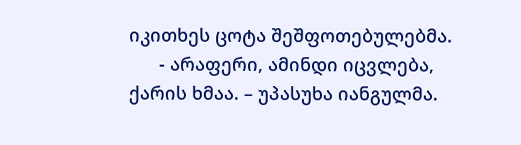იკითხეს ცოტა შეშფოთებულებმა.
      - არაფერი, ამინდი იცვლება, ქარის ხმაა. – უპასუხა იანგულმა.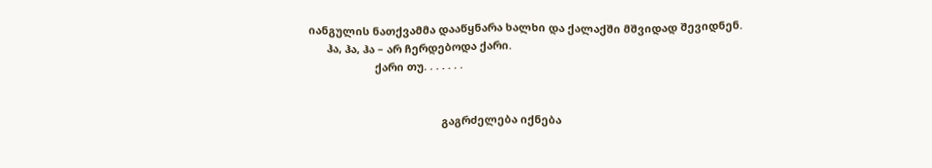იანგულის ნათქვამმა დააწყნარა ხალხი და ქალაქში მშვიდად შევიდნენ.
      ჰა, ჰა, ჰა – არ ჩერდებოდა ქარი.
                      ქარი თუ. . . . . . .


                                            გაგრძელება იქნება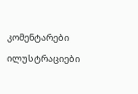კომენტარები ილუსტრაციები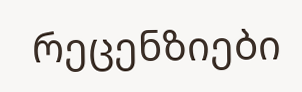რეცენზიები